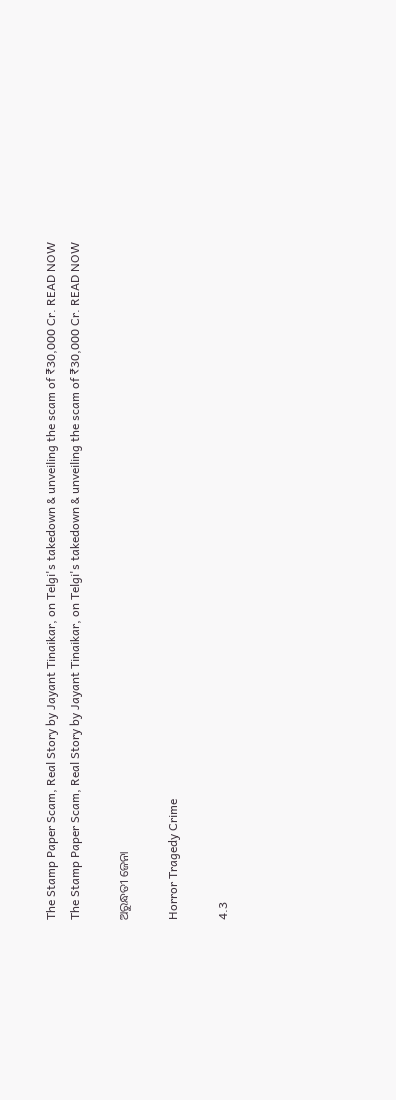The Stamp Paper Scam, Real Story by Jayant Tinaikar, on Telgi's takedown & unveiling the scam of ₹30,000 Cr. READ NOW
The Stamp Paper Scam, Real Story by Jayant Tinaikar, on Telgi's takedown & unveiling the scam of ₹30,000 Cr. READ NOW

ଅରୁନ୍ଧତୀ ଜେନା

Horror Tragedy Crime

4.3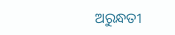ଅରୁନ୍ଧତୀ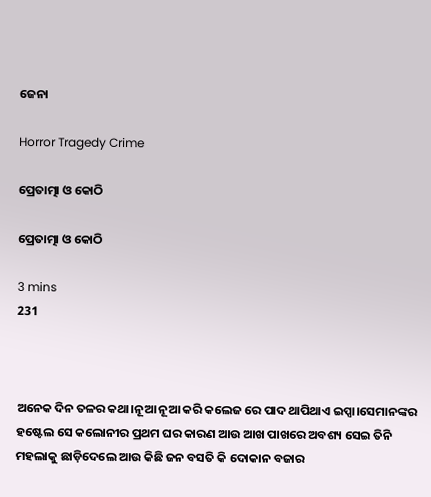ଜେନା

Horror Tragedy Crime

ପ୍ରେତାତ୍ମା ଓ କୋଠି

ପ୍ରେତାତ୍ମା ଓ କୋଠି

3 mins
231



ଅନେକ ଦିନ ତଳର କଥା।ନୂଆ ନୂଆ କରି କଲେଜ ରେ ପାଦ ଥାପିଥାଏ ଇପ୍ସା।ସେମାନଙ୍କର ହଷ୍ଟେଲ ସେ କଲୋନୀର ପ୍ରଥମ ଘର କାରଣ ଆଉ ଆଖ ପାଖରେ ଅବଶ୍ୟ ସେଇ ତିନି ମହଲାକୁ ଛାଡ଼ିଦେଲେ ଆଉ କିଛି ଜନ ବସତି କି ଦୋକାନ ବଜାର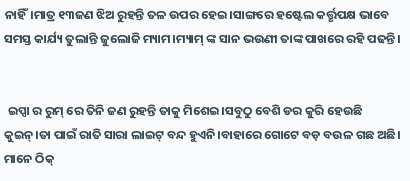ନାହିଁ।ମାତ୍ର ୧୩ଜଣ ଝିଅ ରୁହନ୍ତି ତଳ ଉପର ହେଇ।ସାଙ୍ଗରେ ହଷ୍ଟେଲ କର୍ତ୍ତୃପକ୍ଷ ଭାବେ ସମସ୍ତ କାର୍ଯ୍ୟ ତୁଲାନ୍ତି ଜୁଲୋଜି ମ୍ୟାମ।ମ୍ୟାମ୍ ଙ୍କ ସାନ ଭଉଣୀ ତାଙ୍କ ପାଖରେ ରହି ପଢନ୍ତି।


 ଇପ୍ସା ର ରୁମ୍ ରେ ତିନି ଜଣ ରୁହନ୍ତି ତାକୁ ମିଶେଇ।ସବୁଠୁ ବେଶି ଡର କୁରି ହେଉଛି କୁଇନ୍।ତା ପାଇଁ ରାତି ସାରା ଲାଇଟ୍ ବନ୍ଦ ହୁଏନି।ବାହାରେ ଗୋଟେ ବଡ଼ ବଉଳ ଗଛ ଅଛି। ମାନେ ଠିକ୍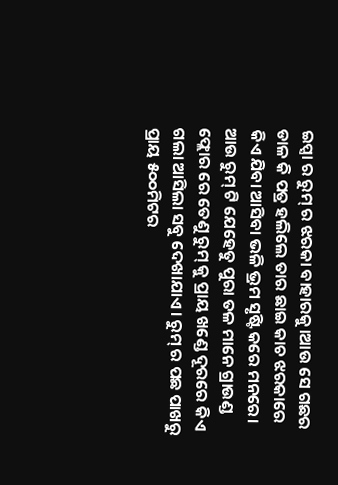ଇପ୍ସା ର ରୁମ୍ ର ଝରକା ବାହାରକୁ।ଆଉ ସେ ଗଛର ଡାଳ କି ପତ୍ର ହଲିଲେ ତାର ଛାଇ କାଚ ଝରକାରେ କିଏ ଯିବା ଆସିବା ଭଳି ଭ୍ରମ ସୃଷ୍ଟି କରେ ମନରେ। ଆଉ ରୁମ୍ ଟି ଯେହେତୁ ପୁରା ତଳ ମାନେ ଗ୍ରାଉଣ୍ଡ ଫ୍ଲୋର ରେ ତେଣୁ ରୁମ୍ କୁ ପ୍ରାୟ ଖଣ୍ଡେ ଦୂରରେ କିଏ ଗଲା ଆସିଲା ସବୁ ଦେଖାଯାଏ। ରୁମ୍ ର ପଛ ପାଖରୁ ପ୍ରାୟ ୫୦୦ମିଟର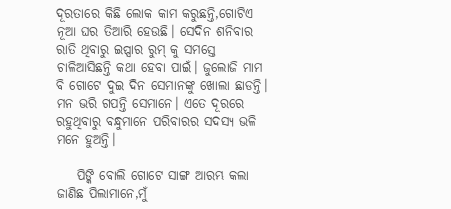ଦୂରତାରେ କିଛି ଲୋକ କାମ କରୁଛନ୍ତି,ଗୋଟିଏ ନୂଆ ଘର ତିଆରି ହେଉଛି। ସେଦିନ ଶନିବାର ରାତି ଥିବାରୁ ଇପ୍ସାର ରୁମ୍ କୁ ସମସ୍ତେ ଚାଳିଆସିଛନ୍ତି କଥା ହେବା ପାଇଁ। ଜୁଲୋଜି ମାମ ବି ଗୋଟେ ଦୁଇ ଦିନ ସେମାନଙ୍କୁ ଖୋଲା ଛାଡନ୍ତି। ମନ ଭରି ଗପନ୍ତି ସେମାନେ। ଏତେ ଦୂରରେ ରହୁଥିବାରୁ ବନ୍ଧୁମାନେ ପରିବାରର ସଦସ୍ୟ ଭଳି ମନେ ହୁଅନ୍ତି।

    ପିଙ୍କି ବୋଲି ଗୋଟେ ସାଙ୍ଗ ଆରମ୍ଭ କଲା ଜାଣିଛ ପିଲାମାନେ,ମୁଁ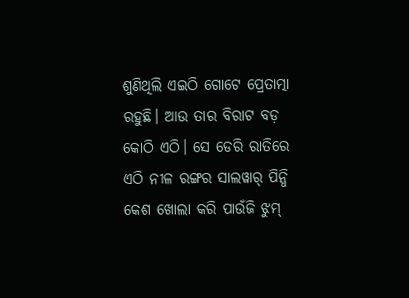ଶୁଣିଥିଲି ଏଇଠି ଗୋଟେ ପ୍ରେତାତ୍ମା ରହୁଛି। ଆଉ ତାର ବିରାଟ ବଡ଼ କୋଠି ଏଠି। ସେ ଡେରି ରାତିରେ ଏଠି ନୀଳ ରଙ୍ଗର ସାଲୱାର୍ ପିନ୍ଧି କେଶ ଖୋଲା କରି ପାଉଁଜି ଝୁମ୍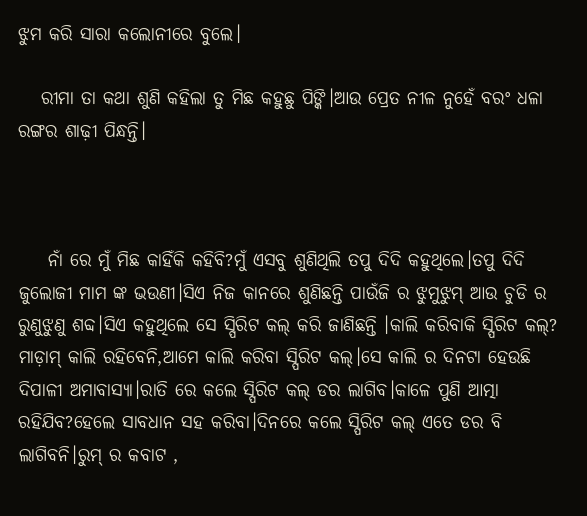ଝୁମ କରି ସାରା କଲୋନୀରେ ବୁଲେ।

   ରୀମା ତା କଥା ଶୁଣି କହିଲା ତୁ ମିଛ କହୁଛୁ ପିଙ୍କି।ଆଉ ପ୍ରେତ ନୀଳ ନୁହେଁ ବରଂ ଧଳା ରଙ୍ଗର ଶାଢ଼ୀ ପିନ୍ଧନ୍ତି।



    ନାଁ ରେ ମୁଁ ମିଛ କାହିଁକି କହିବି?ମୁଁ ଏସବୁ ଶୁଣିଥିଲି ତପୁ ଦିଦି କହୁଥିଲେ।ତପୁ ଦିଦି ଜୁଲୋଜୀ ମାମ ଙ୍କ ଭଉଣୀ।ସିଏ ନିଜ କାନରେ ଶୁଣିଛନ୍ତି ପାଉଁଜି ର ଝୁମୁଝୁମ୍ ଆଉ ଚୁଡି ର ରୁଣୁଝୁଣୁ ଶବ୍ଦ।ସିଏ କହୁଥିଲେ ସେ ସ୍ପିରିଟ କଲ୍ କରି ଜାଣିଛନ୍ତି ।କାଲି କରିବାକି ସ୍ପିରିଟ କଲ୍? ମାଡ଼ାମ୍ କାଲି ରହିବେନି,ଆମେ କାଲି କରିବା ସ୍ପିରିଟ କଲ୍।ସେ କାଲି ର ଦିନଟା ହେଉଛି ଦିପାଳୀ ଅମାବାସ୍ୟା।ରାତି ରେ କଲେ ସ୍ପିରିଟ କଲ୍ ଡର ଲାଗିବ।କାଳେ ପୁଣି ଆତ୍ମା ରହିଯିବ?ହେଲେ ସାବଧାନ ସହ କରିବା।ଦିନରେ କଲେ ସ୍ପିରିଟ କଲ୍ ଏତେ ଡର ବି ଲାଗିବନି।ରୁମ୍ ର କବାଟ ,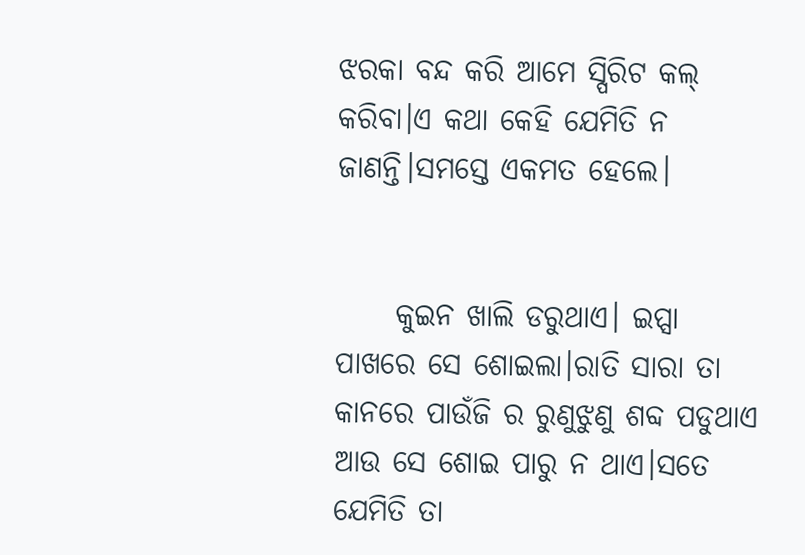ଝରକା ବନ୍ଦ କରି ଆମେ ସ୍ପିରିଟ କଲ୍ କରିବା।ଏ କଥା କେହି ଯେମିତି ନ ଜାଣନ୍ତି।ସମସ୍ତେ ଏକମତ ହେଲେ।


     କୁଇନ ଖାଲି ଡରୁଥାଏ। ଇପ୍ସା ପାଖରେ ସେ ଶୋଇଲା।ରାତି ସାରା ତା କାନରେ ପାଉଁଜି ର ରୁଣୁଝୁଣୁ ଶବ୍ଦ ପଡୁଥାଏ ଆଉ ସେ ଶୋଇ ପାରୁ ନ ଥାଏ।ସତେ ଯେମିତି ତା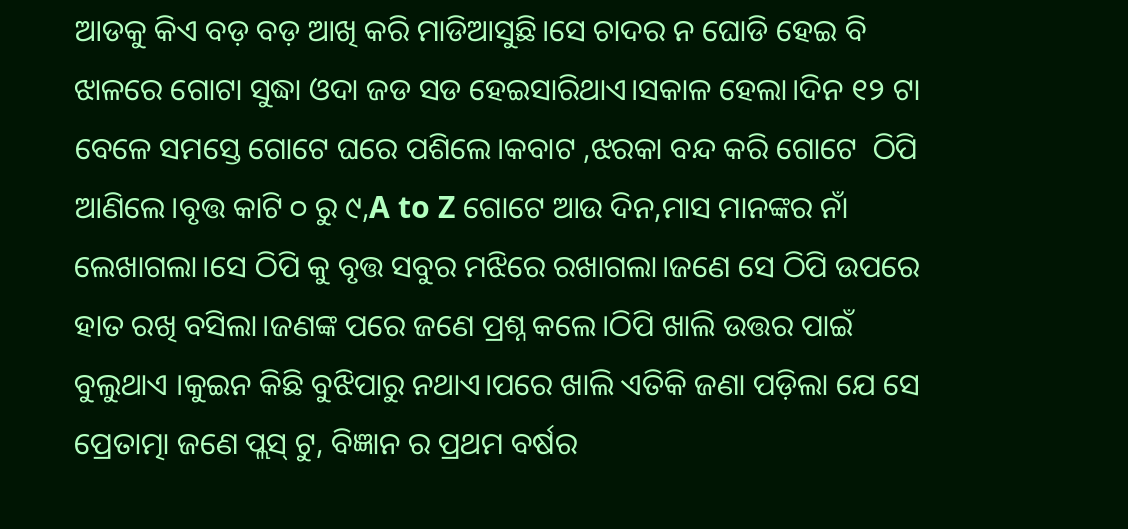ଆଡକୁ କିଏ ବଡ଼ ବଡ଼ ଆଖି କରି ମାଡିଆସୁଛି।ସେ ଚାଦର ନ ଘୋଡି ହେଇ ବି ଝାଳରେ ଗୋଟା ସୁଦ୍ଧା ଓଦା ଜଡ ସଡ ହେଇସାରିଥାଏ।ସକାଳ ହେଲା।ଦିନ ୧୨ ଟା ବେଳେ ସମସ୍ତେ ଗୋଟେ ଘରେ ପଶିଲେ।କବାଟ ,ଝରକା ବନ୍ଦ କରି ଗୋଟେ  ଠିପି ଆଣିଲେ।ବୃତ୍ତ କାଟି ୦ ରୁ ୯,A to Z ଗୋଟେ ଆଉ ଦିନ,ମାସ ମାନଙ୍କର ନାଁ ଲେଖାଗଲା।ସେ ଠିପି କୁ ବୃତ୍ତ ସବୁର ମଝିରେ ରଖାଗଲା।ଜଣେ ସେ ଠିପି ଉପରେ ହାତ ରଖି ବସିଲା।ଜଣଙ୍କ ପରେ ଜଣେ ପ୍ରଶ୍ନ କଲେ।ଠିପି ଖାଲି ଉତ୍ତର ପାଇଁ ବୁଲୁଥାଏ ।କୁଇନ କିଛି ବୁଝିପାରୁ ନଥାଏ।ପରେ ଖାଲି ଏତିକି ଜଣା ପଡ଼ିଲା ଯେ ସେ ପ୍ରେତାତ୍ମା ଜଣେ ପ୍ଲସ୍ ଟୁ, ବିଜ୍ଞାନ ର ପ୍ରଥମ ବର୍ଷର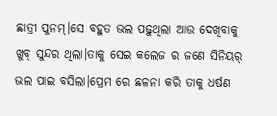ଛାତ୍ରୀ ପୁନମ୍।ସେ ବହୁତ ଭଲ ପଢ଼ୁଥିଲା ଆଉ ଦେଖିବାକୁ ଖୁବ୍ ସୁନ୍ଦର ଥିଲା।ତାକୁ ସେଇ କଲେଜ ର ଜଣେ ସିନିୟର୍ ଭଲ ପାଇ ବସିଲା।ପ୍ରେମ ରେ ଛଳନା କରି ତାକୁ ଧର୍ଷଣ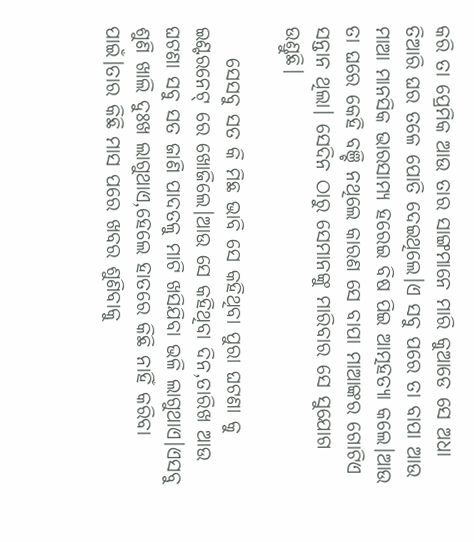କରି ତା ପ୍ରେମିକ ଆଉ ତାର ସାଙ୍ଗମାନେ ମାରି କୁଆଡେ ସେ ଅଧା ତିଆରି ଘର ତଳେ ପୋତି ଦେଇଥିଲେ।ଏ ସବୁ ପରେ ତା ବାପା ଆଉ ମାଆ ମାନସିକ ଭାରସାମ୍ୟ ହରେଇ ବିଷ ପିଇ ଆତ୍ମହତ୍ୟା କଲେ।ଆଉ ତା ଘରେ କେହି ବଞ୍ଚି ନଥିଲେ କାରଣ ସେ ବାପା ମାଆଙ୍କର ଗୋଟିଏ ସନ୍ତାନ ଥିଲା। ସେଦିନ ଠାରୁ ସେମାନଙ୍କୁ ମାରିବାର ସେ ସୁଯୋଗ ଉଣ୍ଡୁଛି।

    ସେସବୁ ସତ କି ମିଛ ଭାବି ସେ କହିଥିବା ପୁରା ଘଟଣା କୁ ଇଣ୍ଟରନେଟ୍ ରେ ଖୋଜିଲେ।ଆଉ ସେ କହିଥିବା ଦିନ,ତାରିଖ ଆଉ ଘଟଣା ସବୁ ସତ ଜାଣି ପାଦତଳୁ ମାଟି ଖସିଯିବା ଭଳି ଲାଗୁଥାଏ।ଏସବୁ ଶୁଣି ଖାଲି ଦୁଃଖ ଲାଗୁଥାଏ,ହେଲେ ହାତରେ କିଛି ନାହିଁ କରିବା ପାଇଁ।ତାର କିଛି ମାସ ପରେ ଖବର ଶୁଣିବାକୁ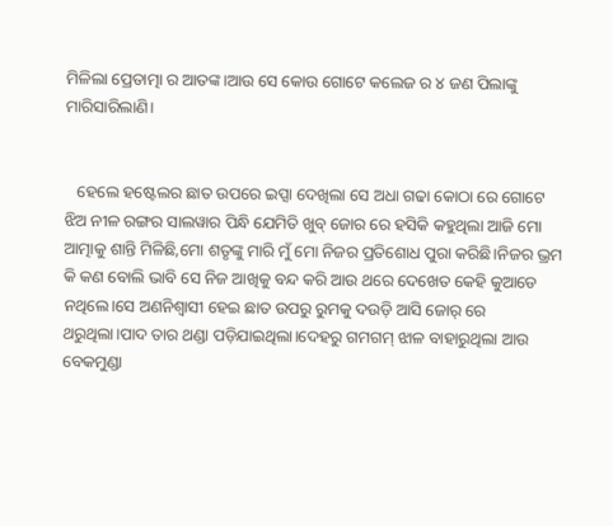ମିଳିଲା ପ୍ରେତାତ୍ମା ର ଆତଙ୍କ।ଆଉ ସେ କୋଉ ଗୋଟେ କଲେଜ ର ୪ ଜଣ ପିଲାଙ୍କୁ ମାରିସାରିଲାଣି।


   ହେଲେ ହଷ୍ଟେଲର ଛାତ ଉପରେ ଇପ୍ସା ଦେଖିଲା ସେ ଅଧା ଗଢା କୋଠା ରେ ଗୋଟେ ଝିଅ ନୀଳ ରଙ୍ଗର ସାଲୱାର ପିନ୍ଧି ଯେମିତି ଖୁବ୍ ଜୋର ରେ ହସିକି କହୁଥିଲା ଆଜି ମୋ ଆତ୍ମାକୁ ଶାନ୍ତି ମିଳିଛି,ମୋ ଶତୃଙ୍କୁ ମାରି ମୁଁ ମୋ ନିଜର ପ୍ରତିଶୋଧ ପୁରା କରିଛି।ନିଜର ଭ୍ରମ କି କଣ ବୋଲି ଭାବି ସେ ନିଜ ଆଖିକୁ ବନ୍ଦ କରି ଆଉ ଥରେ ଦେଖେତ କେହି କୁଆଡେ ନଥିଲେ।ସେ ଅଣନିଶ୍ୱାସୀ ହେଇ ଛାତ ଉପରୁ ରୁମକୁ ଦଉଡ଼ି ଆସି ଜୋର୍ ରେ ଥରୁଥିଲା।ପାଦ ତାର ଥଣ୍ଡା ପଡ଼ିଯାଇଥିଲା।ଦେହରୁ ଗମଗମ୍ ଝାଳ ବାହାରୁଥିଲା ଆଉ ବେକମୁଣ୍ଡା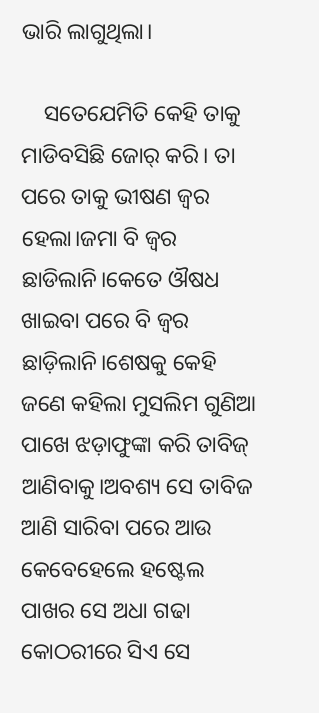ଭାରି ଲାଗୁଥିଲା।

    ସତେଯେମିତି କେହି ତାକୁ ମାଡିବସିଛି ଜୋର୍ କରି। ତା ପରେ ତାକୁ ଭୀଷଣ ଜ୍ଵର ହେଲା।ଜମା ବି ଜ୍ଵର ଛାଡିଲାନି।କେତେ ଔଷଧ ଖାଇବା ପରେ ବି ଜ୍ଵର ଛାଡ଼ିଲାନି।ଶେଷକୁ କେହି ଜଣେ କହିଲା ମୁସଲିମ ଗୁଣିଆ ପାଖେ ଝଡ଼ାଫୁଙ୍କା କରି ତାବିଜ୍ ଆଣିବାକୁ।ଅବଶ୍ୟ ସେ ତାବିଜ ଆଣି ସାରିବା ପରେ ଆଉ କେବେହେଲେ ହଷ୍ଟେଲ ପାଖର ସେ ଅଧା ଗଢା କୋଠରୀରେ ସିଏ ସେ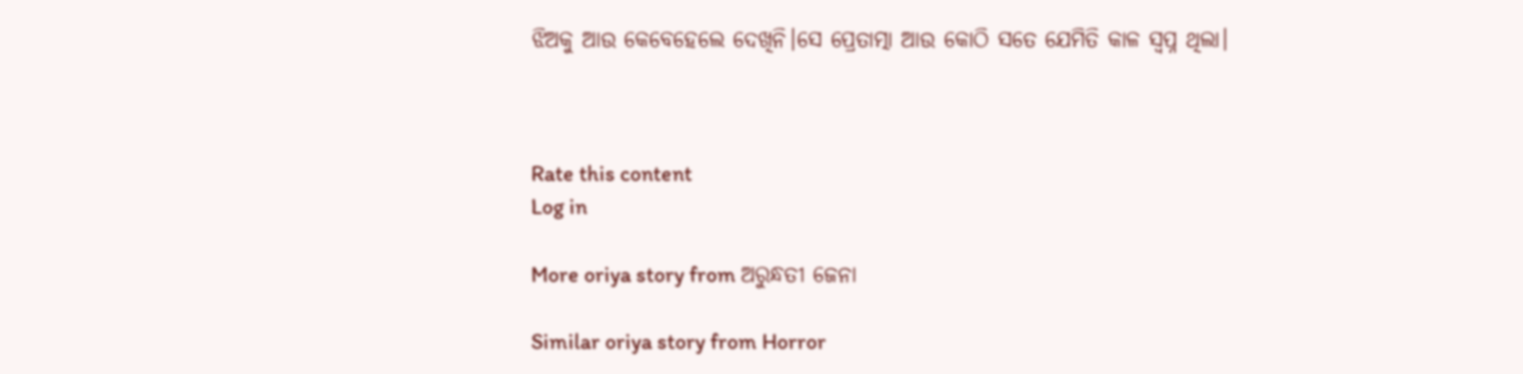ଝିଅକୁ ଆଉ କେବେହେଲେ ଦେଖିନି।ସେ ପ୍ରେତାତ୍ମା ଆଉ କୋଠି ସତେ ଯେମିତି କାଳ ସ୍ବପ୍ନ ଥିଲା।



Rate this content
Log in

More oriya story from ଅରୁନ୍ଧତୀ ଜେନା

Similar oriya story from Horror